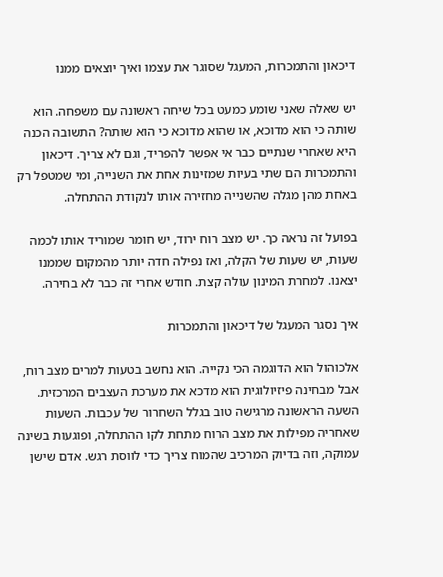דיכאון והתמכרות, המעגל שסוגר את עצמו ואיך יוצאים ממנו

יש שאלה שאני שומע כמעט בכל שיחה ראשונה עם משפחה. הוא שותה כי הוא מדוכא, או שהוא מדוכא כי הוא שותה? התשובה הכנה היא שאחרי שנתיים כבר אי אפשר להפריד, וגם לא צריך. דיכאון והתמכרות הם שתי בעיות שמזינות אחת את השנייה, ומי שמטפל רק באחת מהן מגלה שהשנייה מחזירה אותו לנקודת ההתחלה.

בפועל זה נראה כך. יש מצב רוח ירוד, יש חומר שמוריד אותו לכמה שעות, יש שעות של הקלה, ואז נפילה חדה יותר מהמקום שממנו יצאנו. למחרת המינון עולה קצת. חודש אחרי זה כבר לא בחירה.

איך נסגר המעגל של דיכאון והתמכרות

אלכוהול הוא הדוגמה הכי נקייה. הוא נחשב בטעות למרים מצב רוח, אבל מבחינה פיזיולוגית הוא מדכא את מערכת העצבים המרכזית. השעה הראשונה מרגישה טוב בגלל השחרור של עכבות. השעות שאחריה מפילות את מצב הרוח מתחת לקו ההתחלה, ופוגעות בשינה עמוקה, וזה בדיוק המרכיב שהמוח צריך כדי לווסת רגש. אדם שישן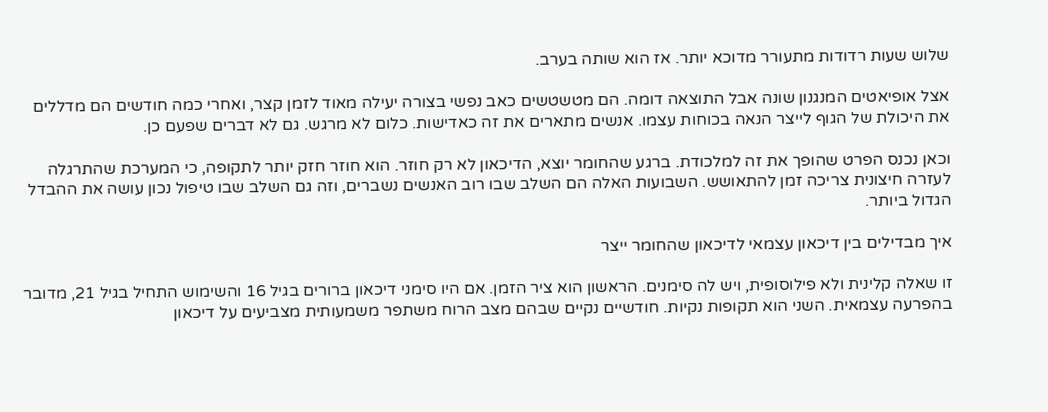שלוש שעות רדודות מתעורר מדוכא יותר. אז הוא שותה בערב.

אצל אופיאטים המנגנון שונה אבל התוצאה דומה. הם מטשטשים כאב נפשי בצורה יעילה מאוד לזמן קצר, ואחרי כמה חודשים הם מדללים את היכולת של הגוף לייצר הנאה בכוחות עצמו. אנשים מתארים את זה כאדישות. כלום לא מרגש. גם לא דברים שפעם כן.

וכאן נכנס הפרט שהופך את זה למלכודת. ברגע שהחומר יוצא, הדיכאון לא רק חוזר. הוא חוזר חזק יותר לתקופה, כי המערכת שהתרגלה לעזרה חיצונית צריכה זמן להתאושש. השבועות האלה הם השלב שבו רוב האנשים נשברים, וזה גם השלב שבו טיפול נכון עושה את ההבדל הגדול ביותר.

איך מבדילים בין דיכאון עצמאי לדיכאון שהחומר ייצר

זו שאלה קלינית ולא פילוסופית, ויש לה סימנים. הראשון הוא ציר הזמן. אם היו סימני דיכאון ברורים בגיל 16 והשימוש התחיל בגיל 21, מדובר בהפרעה עצמאית. השני הוא תקופות נקיות. חודשיים נקיים שבהם מצב הרוח משתפר משמעותית מצביעים על דיכאון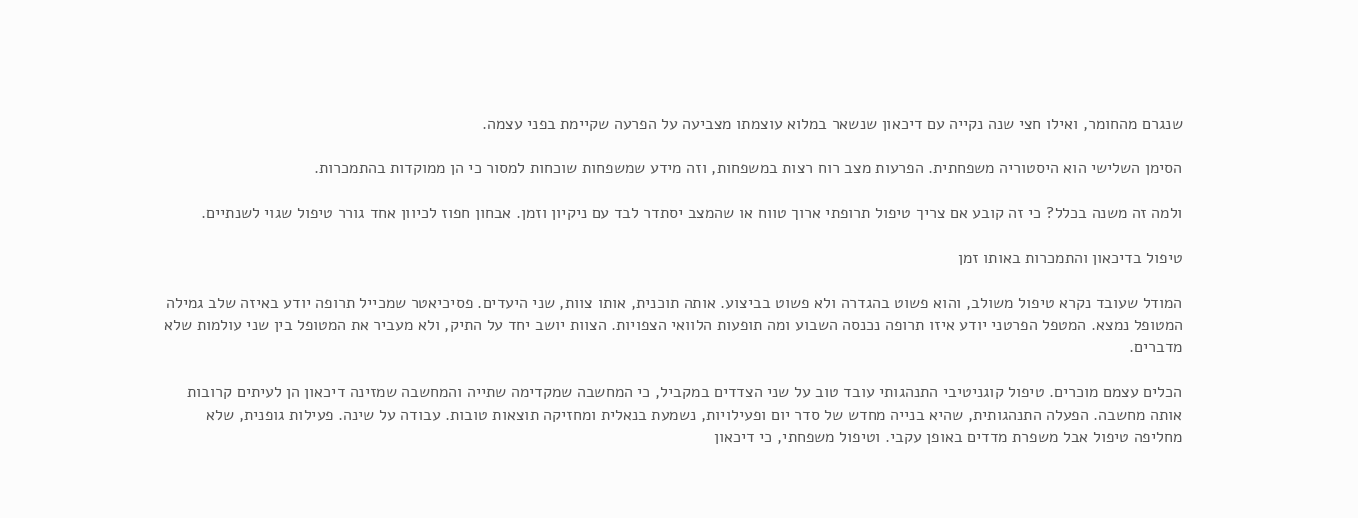שנגרם מהחומר, ואילו חצי שנה נקייה עם דיכאון שנשאר במלוא עוצמתו מצביעה על הפרעה שקיימת בפני עצמה.

הסימן השלישי הוא היסטוריה משפחתית. הפרעות מצב רוח רצות במשפחות, וזה מידע שמשפחות שוכחות למסור כי הן ממוקדות בהתמכרות.

ולמה זה משנה בכלל? כי זה קובע אם צריך טיפול תרופתי ארוך טווח או שהמצב יסתדר לבד עם ניקיון וזמן. אבחון חפוז לכיוון אחד גורר טיפול שגוי לשנתיים.

טיפול בדיכאון והתמכרות באותו זמן

המודל שעובד נקרא טיפול משולב, והוא פשוט בהגדרה ולא פשוט בביצוע. אותה תוכנית, אותו צוות, שני היעדים. פסיכיאטר שמכייל תרופה יודע באיזה שלב גמילה המטופל נמצא. המטפל הפרטני יודע איזו תרופה נכנסה השבוע ומה תופעות הלוואי הצפויות. הצוות יושב יחד על התיק, ולא מעביר את המטופל בין שני עולמות שלא מדברים.

הכלים עצמם מוכרים. טיפול קוגניטיבי התנהגותי עובד טוב על שני הצדדים במקביל, כי המחשבה שמקדימה שתייה והמחשבה שמזינה דיכאון הן לעיתים קרובות אותה מחשבה. הפעלה התנהגותית, שהיא בנייה מחדש של סדר יום ופעילויות, נשמעת בנאלית ומחזיקה תוצאות טובות. עבודה על שינה. פעילות גופנית, שלא מחליפה טיפול אבל משפרת מדדים באופן עקבי. וטיפול משפחתי, כי דיכאון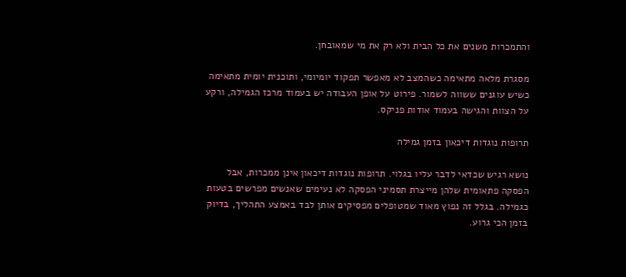והתמכרות משנים את כל הבית ולא רק את מי שמאובחן.

מסגרת מלאה מתאימה כשהמצב לא מאפשר תפקוד יומיומי, ותוכנית יומית מתאימה כשיש עוגנים ששווה לשמור. פירוט על אופן העבודה יש בעמוד מרכז הגמילה, ורקע על הצוות והגישה בעמוד אודות פניקס.

תרופות נוגדות דיכאון בזמן גמילה

נושא רגיש שכדאי לדבר עליו בגלוי. תרופות נוגדות דיכאון אינן ממכרות, אבל הפסקה פתאומית שלהן מייצרת תסמיני הפסקה לא נעימים שאנשים מפרשים בטעות כגמילה. בגלל זה נפוץ מאוד שמטופלים מפסיקים אותן לבד באמצע התהליך, בדיוק בזמן הכי גרוע.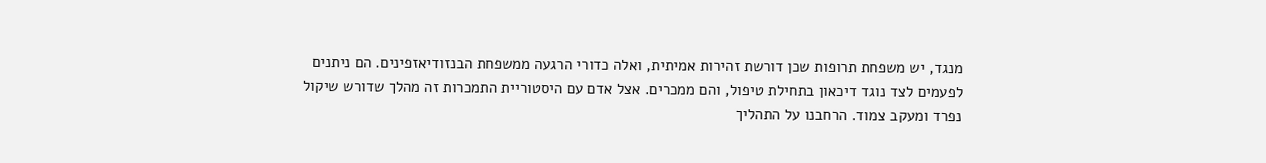מנגד, יש משפחת תרופות שכן דורשת זהירות אמיתית, ואלה כדורי הרגעה ממשפחת הבנזודיאזפינים. הם ניתנים לפעמים לצד נוגד דיכאון בתחילת טיפול, והם ממכרים. אצל אדם עם היסטוריית התמכרות זה מהלך שדורש שיקול נפרד ומעקב צמוד. הרחבנו על התהליך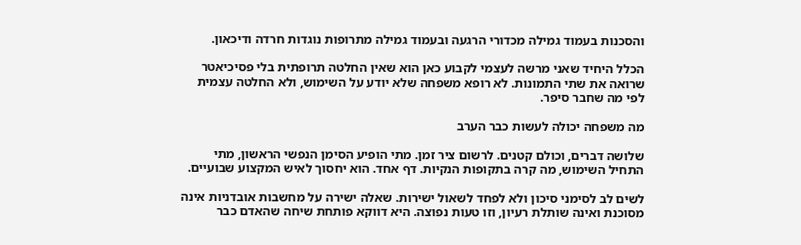והסכנות בעמוד גמילה מכדורי הרגעה ובעמוד גמילה מתרופות נוגדות חרדה ודיכאון.

הכלל היחיד שאני מרשה לעצמי לקבוע כאן הוא שאין החלטה תרופתית בלי פסיכיאטר שרואה את שתי התמונות. לא רופא משפחה שלא יודע על השימוש, ולא החלטה עצמית לפי מה שחבר סיפר.

מה משפחה יכולה לעשות כבר הערב

שלושה דברים, וכולם קטנים. לרשום ציר זמן. מתי הופיע הסימן הנפשי הראשון, מתי התחיל השימוש, מה קרה בתקופות הנקיות. דף אחד. הוא יחסוך לאיש המקצוע שבועיים.

לשים לב לסימני סיכון ולא לפחד לשאול ישירות. שאלה ישירה על מחשבות אובדניות אינה מסוכנת ואינה שותלת רעיון, וזו טעות נפוצה. היא דווקא פותחת שיחה שהאדם כבר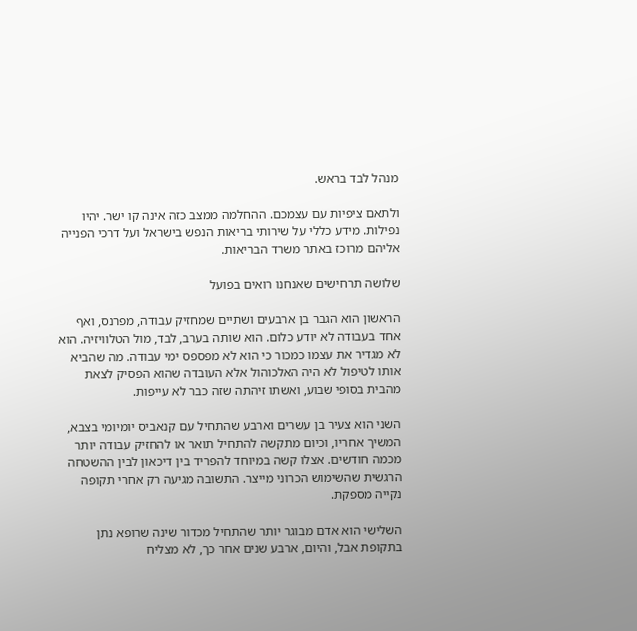מנהל לבד בראש.

ולתאם ציפיות עם עצמכם. ההחלמה ממצב כזה אינה קו ישר. יהיו נפילות. מידע כללי על שירותי בריאות הנפש בישראל ועל דרכי הפנייה אליהם מרוכז באתר משרד הבריאות.

שלושה תרחישים שאנחנו רואים בפועל

הראשון הוא הגבר בן ארבעים ושתיים שמחזיק עבודה, מפרנס, ואף אחד בעבודה לא יודע כלום. הוא שותה בערב, לבד, מול הטלוויזיה. הוא לא מגדיר את עצמו כמכור כי הוא לא מפספס ימי עבודה. מה שהביא אותו לטיפול לא היה האלכוהול אלא העובדה שהוא הפסיק לצאת מהבית בסופי שבוע, ואשתו זיהתה שזה כבר לא עייפות.

השני הוא צעיר בן עשרים וארבע שהתחיל עם קנאביס יומיומי בצבא, המשיך אחריו, וכיום מתקשה להתחיל תואר או להחזיק עבודה יותר מכמה חודשים. אצלו קשה במיוחד להפריד בין דיכאון לבין ההשטחה הרגשית שהשימוש הכרוני מייצר. התשובה מגיעה רק אחרי תקופה נקייה מספקת.

השלישי הוא אדם מבוגר יותר שהתחיל מכדור שינה שרופא נתן בתקופת אבל, והיום, ארבע שנים אחר כך, לא מצליח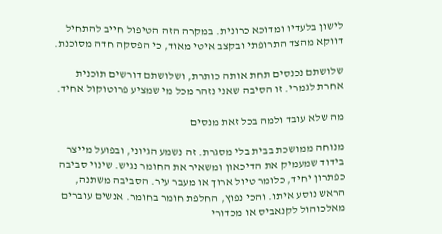לישון בלעדיו ומדוכא כרונית. במקרה הזה הטיפול חייב להתחיל דווקא מהצד התרופתי ובקצב איטי מאוד, כי הפסקה חדה מסוכנת.

שלושתם נכנסים תחת אותה כותרת, ושלושתם דורשים תוכנית אחרת לגמרי. זו הסיבה שאני נזהר מכל מי שמציע פרוטוקול אחיד.

מה שלא עובד ולמה בכל זאת מנסים

מנוחה ממושכת בבית בלי מסגרת. זה נשמע הגיוני, ובפועל מייצר בידוד שמעמיק את הדיכאון ומשאיר את החומר נגיש. שינוי סביבה כפתרון יחיד, כלומר טיול ארוך או מעבר עיר. הסביבה משתנה, הראש נוסע איתו. והכי נפוץ, החלפת חומר בחומר. אנשים עוברים מאלכוהול לקנאביס או מכדורי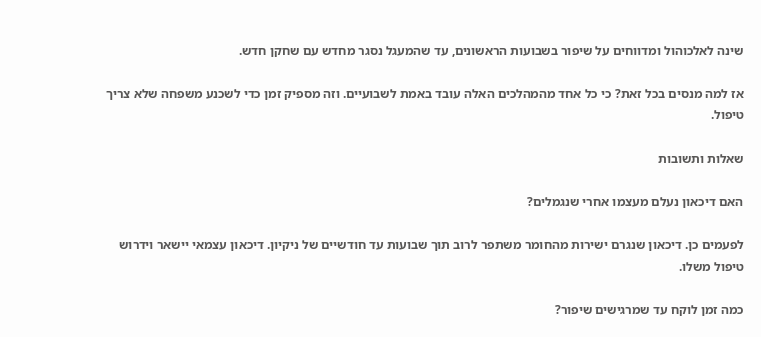שינה לאלכוהול ומדווחים על שיפור בשבועות הראשונים, עד שהמעגל נסגר מחדש עם שחקן חדש.

אז למה מנסים בכל זאת? כי כל אחד מהמהלכים האלה עובד באמת לשבועיים. וזה מספיק זמן כדי לשכנע משפחה שלא צריך טיפול.

שאלות ותשובות

האם דיכאון נעלם מעצמו אחרי שנגמלים?

לפעמים כן. דיכאון שנגרם ישירות מהחומר משתפר לרוב תוך שבועות עד חודשיים של ניקיון. דיכאון עצמאי יישאר וידרוש טיפול משלו.

כמה זמן לוקח עד שמרגישים שיפור?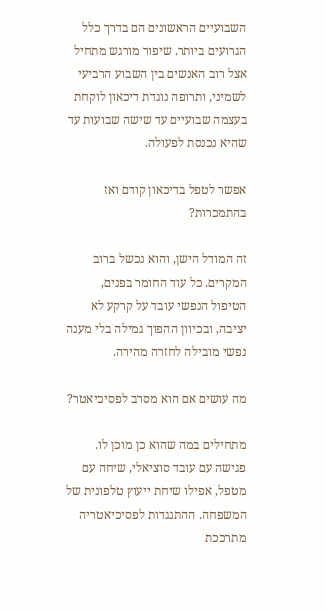השבועיים הראשונים הם בדרך כלל הגרועים ביותר. שיפור מורגש מתחיל אצל רוב האנשים בין השבוע הרביעי לשמיני, ותרופה נוגדת דיכאון לוקחת בעצמה שבועיים עד שישה שבועות עד שהיא נכנסת לפעולה.

אפשר לטפל בדיכאון קודם ואז בהתמכרות?

זה המודל הישן, והוא נכשל ברוב המקרים. כל עוד החומר בפנים, הטיפול הנפשי עובד על קרקע לא יציבה, ובכיוון ההפוך גמילה בלי מענה נפשי מובילה לחזרה מהירה.

מה עושים אם הוא מסרב לפסיכיאטר?

מתחילים במה שהוא כן מוכן לו. פגישה עם עובד סוציאלי, שיחה עם מטפל, אפילו שיחת ייעוץ טלפונית של המשפחה. ההתנגדות לפסיכיאטריה מתרככת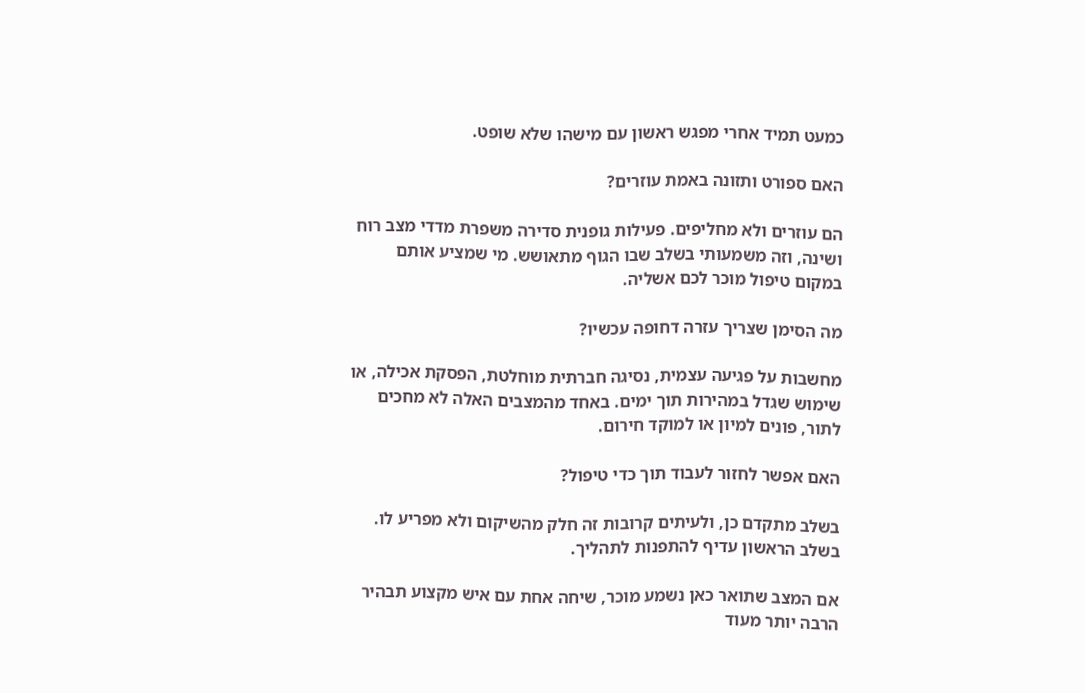כמעט תמיד אחרי מפגש ראשון עם מישהו שלא שופט.

האם ספורט ותזונה באמת עוזרים?

הם עוזרים ולא מחליפים. פעילות גופנית סדירה משפרת מדדי מצב רוח ושינה, וזה משמעותי בשלב שבו הגוף מתאושש. מי שמציע אותם במקום טיפול מוכר לכם אשליה.

מה הסימן שצריך עזרה דחופה עכשיו?

מחשבות על פגיעה עצמית, נסיגה חברתית מוחלטת, הפסקת אכילה, או שימוש שגדל במהירות תוך ימים. באחד מהמצבים האלה לא מחכים לתור, פונים למיון או למוקד חירום.

האם אפשר לחזור לעבוד תוך כדי טיפול?

בשלב מתקדם כן, ולעיתים קרובות זה חלק מהשיקום ולא מפריע לו. בשלב הראשון עדיף להתפנות לתהליך.

אם המצב שתואר כאן נשמע מוכר, שיחה אחת עם איש מקצוע תבהיר הרבה יותר מעוד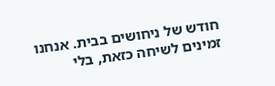חודש של ניחושים בבית. אנחנו זמינים לשיחה כזאת, בלי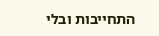התחייבות ובלי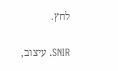לחץ.

SNIR. עיצוב,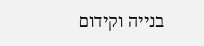בנייה וקידום